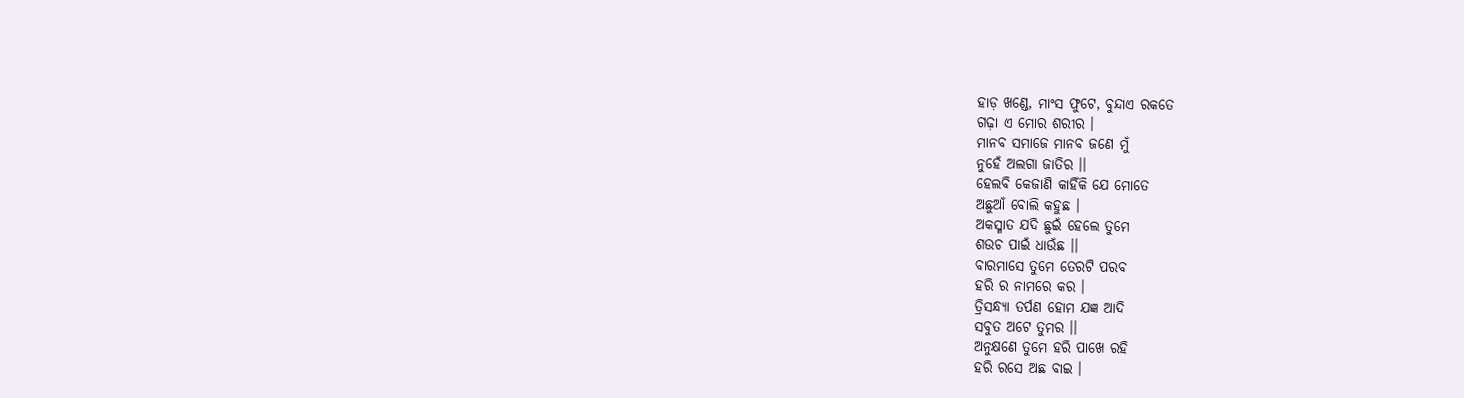ହାଡ଼ ଖଣ୍ଡେ, ମାଂସ ଫୁଟେ, ବୁନ୍ଦାଏ ରକତେ
ଗଢ଼ା ଏ ମୋର ଶରୀର ।
ମାନବ ସମାଜେ ମାନବ ଜଣେ ମୁଁ
ନୁହେଁ ଅଲଗା ଜାତିର ।।
ହେଲବି କେଜାଣି କାହିଁକି ଯେ ମୋତେ
ଅଛୁଆଁ ବୋଲି କହୁଛ ।
ଅକସ୍ମାତ ଯଦି ଛୁଇଁ ହେଲେ ତୁମେ
ଶଉଚ ପାଇଁ ଧାଉଁଛ ।।
ବାରମାସେ ତୁମେ ତେରଟି ପରବ
ହରି ର ନାମରେ କର ।
ତ୍ରିସନ୍ଧ୍ୟା ତର୍ପଣ ହୋମ ଯଜ୍ଞ ଆଦି
ସବୁତ ଅଟେ ତୁମର ।।
ଅନୁକ୍ଷଣେ ତୁମେ ହରି ପାଖେ ରହି
ହରି ରସେ ଅଛ ବାଇ ।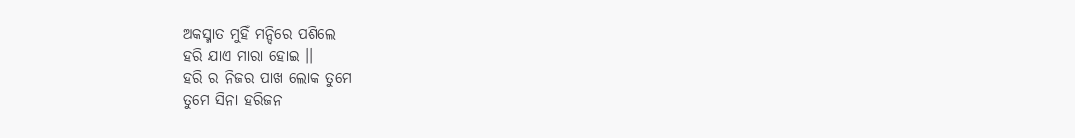ଅକସ୍ମାତ ମୁହିଁ ମନ୍ଦିରେ ପଶିଲେ
ହରି ଯାଏ ମାରା ହୋଇ ।।
ହରି ର ନିଜର ପାଖ ଲୋକ ତୁମେ
ତୁମେ ସିନା ହରିଜନ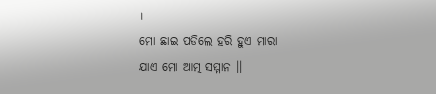।
ମୋ ଛାଇ ପଡିଲେ ହରି ହୁଏ ମାରା
ଯାଏ ମୋ ଆତ୍ମ ସମ୍ମାନ ।।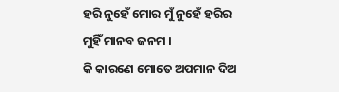ହରି ନୁହେଁ ମୋର ମୁଁ ନୁହେଁ ହରିର
ମୁହିଁ ମାନବ ଜନମ ।
କି କାରଣେ ମୋତେ ଅପମାନ ଦିଅ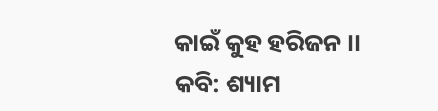କାଇଁ କୁହ ହରିଜନ ।।
କବି: ଶ୍ୟାମ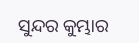ସୁନ୍ଦର କୁମ୍ଭାର